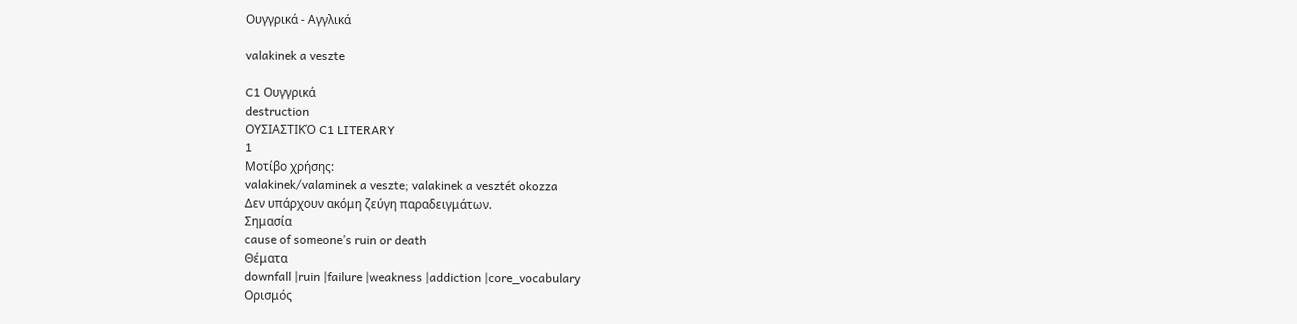Ουγγρικά - Αγγλικά

valakinek a veszte

C1 Ουγγρικά
destruction
ΟΥΣΙΑΣΤΙΚΌ C1 LITERARY
1
Μοτίβο χρήσης:
valakinek/valaminek a veszte; valakinek a vesztét okozza
Δεν υπάρχουν ακόμη ζεύγη παραδειγμάτων.
Σημασία
cause of someone’s ruin or death
Θέματα
downfall |ruin |failure |weakness |addiction |core_vocabulary
Ορισμός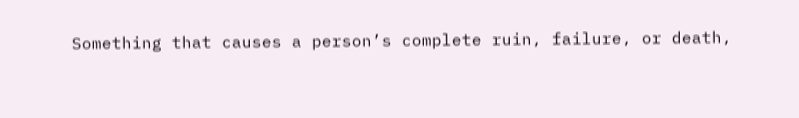Something that causes a person’s complete ruin, failure, or death,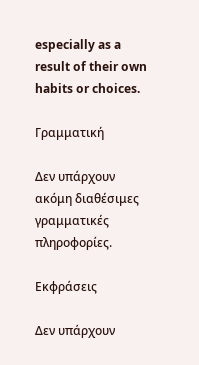especially as a result of their own habits or choices.

Γραμματική

Δεν υπάρχουν ακόμη διαθέσιμες γραμματικές πληροφορίες.

Εκφράσεις

Δεν υπάρχουν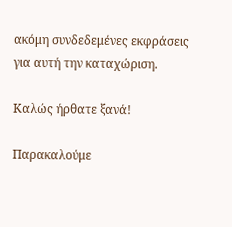ακόμη συνδεδεμένες εκφράσεις για αυτή την καταχώριση.

Καλώς ήρθατε ξανά!

Παρακαλούμε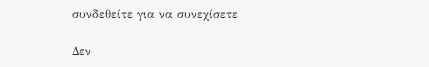συνδεθείτε για να συνεχίσετε

Δεν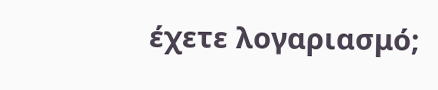έχετε λογαριασμό;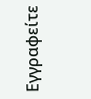Εγγραφείτε